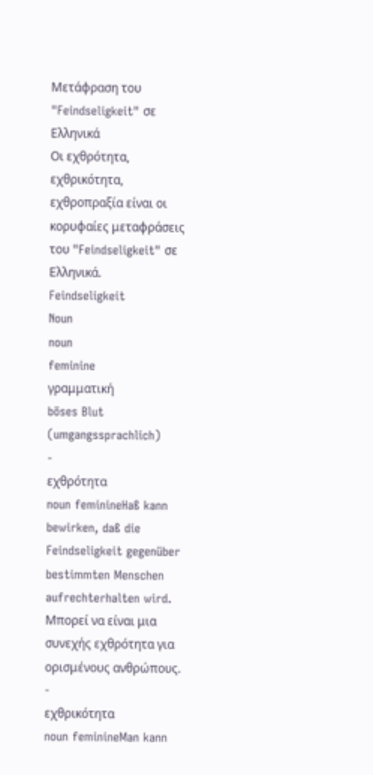Μετάφραση του "Feindseligkeit" σε Ελληνικά
Οι εχθρότητα, εχθρικότητα, εχθροπραξία είναι οι κορυφαίες μεταφράσεις του "Feindseligkeit" σε Ελληνικά.
Feindseligkeit
Noun
noun
feminine
γραμματική
böses Blut (umgangssprachlich)
-
εχθρότητα
noun feminineHaß kann bewirken, daß die Feindseligkeit gegenüber bestimmten Menschen aufrechterhalten wird.
Μπορεί να είναι μια συνεχής εχθρότητα για ορισμένους ανθρώπους.
-
εχθρικότητα
noun feminineMan kann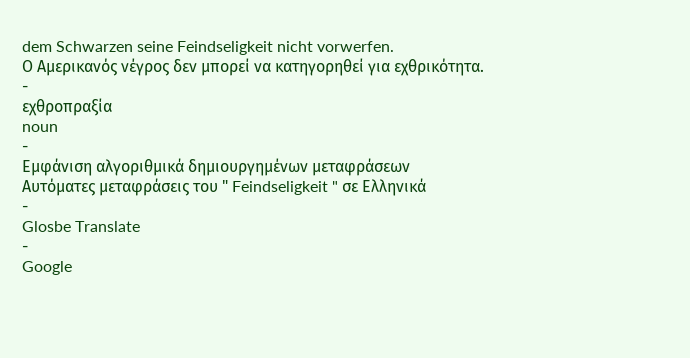dem Schwarzen seine Feindseligkeit nicht vorwerfen.
Ο Αμερικανός νέγρος δεν μπορεί να κατηγορηθεί για εχθρικότητα.
-
εχθροπραξία
noun
-
Εμφάνιση αλγοριθμικά δημιουργημένων μεταφράσεων
Αυτόματες μεταφράσεις του " Feindseligkeit " σε Ελληνικά
-
Glosbe Translate
-
Google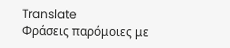Translate
Φράσεις παρόμοιες με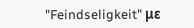"Feindseligkeit" με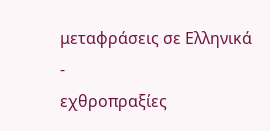μεταφράσεις σε Ελληνικά
-
εχθροπραξίες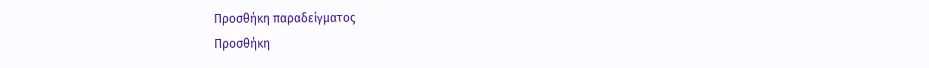Προσθήκη παραδείγματος
Προσθήκη